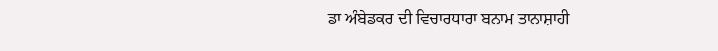ਡਾ ਅੰਬੇਡਕਰ ਦੀ ਵਿਚਾਰਧਾਰਾ ਬਨਾਮ ਤਾਨਾਸ਼ਾਹੀ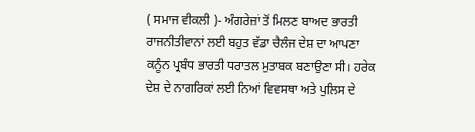( ਸਮਾਜ ਵੀਕਲੀ )- ਅੰਗਰੇਜ਼ਾਂ ਤੋਂ ਮਿਲਣ ਬਾਅਦ ਭਾਰਤੀ ਰਾਜਨੀਤੀਵਾਨਾਂ ਲਈ ਬਹੁਤ ਵੱਡਾ ਚੈਲੰਜ ਦੇਸ਼ ਦਾ ਆਪਣਾ ਕਨੂੰਨ ਪ੍ਰਬੰਧ ਭਾਰਤੀ ਧਰਾਤਲ ਮੁਤਾਬਕ ਬਣਾਉਣਾ ਸੀ। ਹਰੇਕ ਦੇਸ਼ ਦੇ ਨਾਗਰਿਕਾਂ ਲਈ ਨਿਆਂ ਵਿਵਸਥਾ ਅਤੇ ਪੁਲਿਸ ਦੇ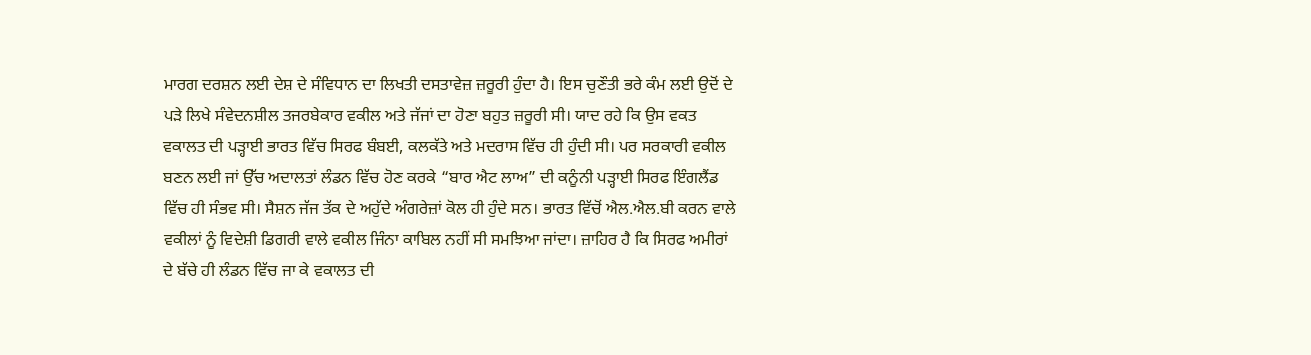ਮਾਰਗ ਦਰਸ਼ਨ ਲਈ ਦੇਸ਼ ਦੇ ਸੰਵਿਧਾਨ ਦਾ ਲਿਖਤੀ ਦਸਤਾਵੇਜ਼ ਜ਼ਰੂਰੀ ਹੁੰਦਾ ਹੈ। ਇਸ ਚੁਣੌਤੀ ਭਰੇ ਕੰਮ ਲਈ ਉਦੋਂ ਦੇ ਪੜੇ ਲਿਖੇ ਸੰਵੇਦਨਸ਼ੀਲ ਤਜਰਬੇਕਾਰ ਵਕੀਲ ਅਤੇ ਜੱਜਾਂ ਦਾ ਹੋਣਾ ਬਹੁਤ ਜ਼ਰੂਰੀ ਸੀ। ਯਾਦ ਰਹੇ ਕਿ ਉਸ ਵਕਤ ਵਕਾਲਤ ਦੀ ਪੜ੍ਹਾਈ ਭਾਰਤ ਵਿੱਚ ਸਿਰਫ ਬੰਬਈ, ਕਲਕੱਤੇ ਅਤੇ ਮਦਰਾਸ ਵਿੱਚ ਹੀ ਹੁੰਦੀ ਸੀ। ਪਰ ਸਰਕਾਰੀ ਵਕੀਲ ਬਣਨ ਲਈ ਜਾਂ ਉੱਚ ਅਦਾਲਤਾਂ ਲੰਡਨ ਵਿੱਚ ਹੋਣ ਕਰਕੇ “ਬਾਰ ਐਟ ਲਾਅ” ਦੀ ਕਨੂੰਨੀ ਪੜ੍ਹਾਈ ਸਿਰਫ ਇੰਗਲੈਂਡ ਵਿੱਚ ਹੀ ਸੰਭਵ ਸੀ। ਸੈਸ਼ਨ ਜੱਜ ਤੱਕ ਦੇ ਅਹੁੱਦੇ ਅੰਗਰੇਜ਼ਾਂ ਕੋਲ ਹੀ ਹੁੰਦੇ ਸਨ। ਭਾਰਤ ਵਿੱਚੋਂ ਐਲ.ਐਲ.ਬੀ ਕਰਨ ਵਾਲੇ ਵਕੀਲਾਂ ਨੂੰ ਵਿਦੇਸ਼ੀ ਡਿਗਰੀ ਵਾਲੇ ਵਕੀਲ ਜਿੰਨਾ ਕਾਬਿਲ ਨਹੀਂ ਸੀ ਸਮਝਿਆ ਜਾਂਦਾ। ਜ਼ਾਹਿਰ ਹੈ ਕਿ ਸਿਰਫ ਅਮੀਰਾਂ ਦੇ ਬੱਚੇ ਹੀ ਲੰਡਨ ਵਿੱਚ ਜਾ ਕੇ ਵਕਾਲਤ ਦੀ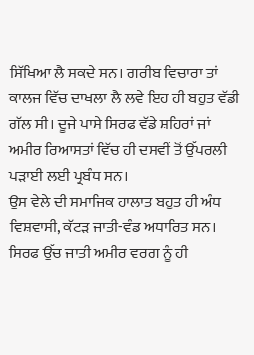ਸਿੱਖਿਆ ਲੈ ਸਕਦੇ ਸਨ। ਗਰੀਬ ਵਿਚਾਰਾ ਤਾਂ ਕਾਲਜ ਵਿੱਚ ਦਾਖਲਾ ਲੈ ਲਵੇ ਇਹ ਹੀ ਬਹੁਤ ਵੱਡੀ ਗੱਲ ਸੀ। ਦੂਜੇ ਪਾਸੇ ਸਿਰਫ ਵੱਡੇ ਸ਼ਹਿਰਾਂ ਜਾਂ ਅਮੀਰ ਰਿਆਸਤਾਂ ਵਿੱਚ ਹੀ ਦਸਵੀਂ ਤੋਂ ਉੱਪਰਲੀ ਪੜਾਈ ਲਈ ਪ੍ਰਬੰਧ ਸਨ।
ਉਸ ਵੇਲੇ ਦੀ ਸਮਾਜਿਕ ਹਾਲਾਤ ਬਹੁਤ ਹੀ ਅੰਧ ਵਿਸ਼ਵਾਸੀ, ਕੱਟੜ ਜਾਤੀ-ਵੰਡ ਅਧਾਰਿਤ ਸਨ। ਸਿਰਫ ਉੱਚ ਜਾਤੀ ਅਮੀਰ ਵਰਗ ਨੂੰ ਹੀ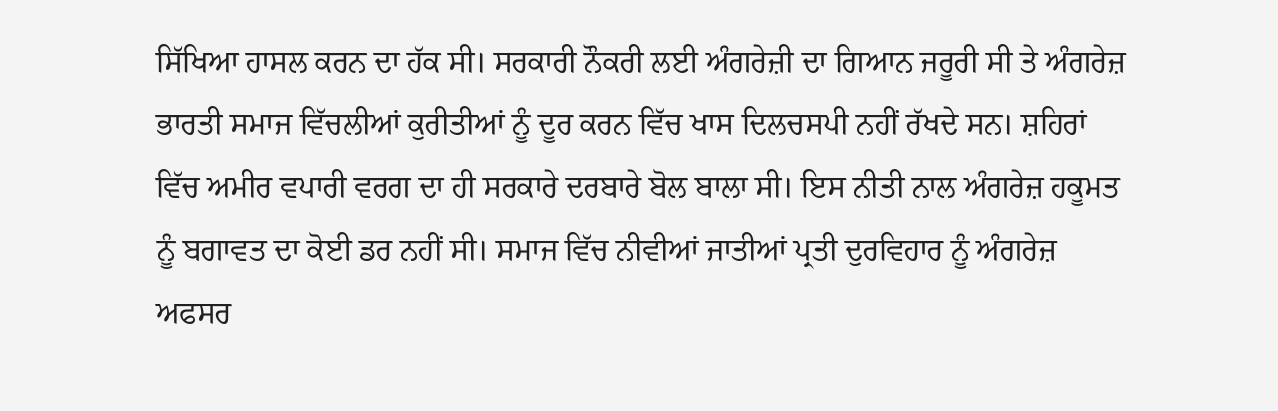ਸਿੱਖਿਆ ਹਾਸਲ ਕਰਨ ਦਾ ਹੱਕ ਸੀ। ਸਰਕਾਰੀ ਨੌਕਰੀ ਲਈ ਅੰਗਰੇਜ਼ੀ ਦਾ ਗਿਆਨ ਜਰੂਰੀ ਸੀ ਤੇ ਅੰਗਰੇਜ਼ ਭਾਰਤੀ ਸਮਾਜ ਵਿੱਚਲੀਆਂ ਕੁਰੀਤੀਆਂ ਨੂੰ ਦੂਰ ਕਰਨ ਵਿੱਚ ਖਾਸ ਦਿਲਚਸਪੀ ਨਹੀਂ ਰੱਖਦੇ ਸਨ। ਸ਼ਹਿਰਾਂ ਵਿੱਚ ਅਮੀਰ ਵਪਾਰੀ ਵਰਗ ਦਾ ਹੀ ਸਰਕਾਰੇ ਦਰਬਾਰੇ ਬੋਲ ਬਾਲਾ ਸੀ। ਇਸ ਨੀਤੀ ਨਾਲ ਅੰਗਰੇਜ਼ ਹਕੂਮਤ ਨੂੰ ਬਗਾਵਤ ਦਾ ਕੋਈ ਡਰ ਨਹੀਂ ਸੀ। ਸਮਾਜ ਵਿੱਚ ਨੀਵੀਆਂ ਜਾਤੀਆਂ ਪ੍ਰਤੀ ਦੁਰਵਿਹਾਰ ਨੂੰ ਅੰਗਰੇਜ਼ ਅਫਸਰ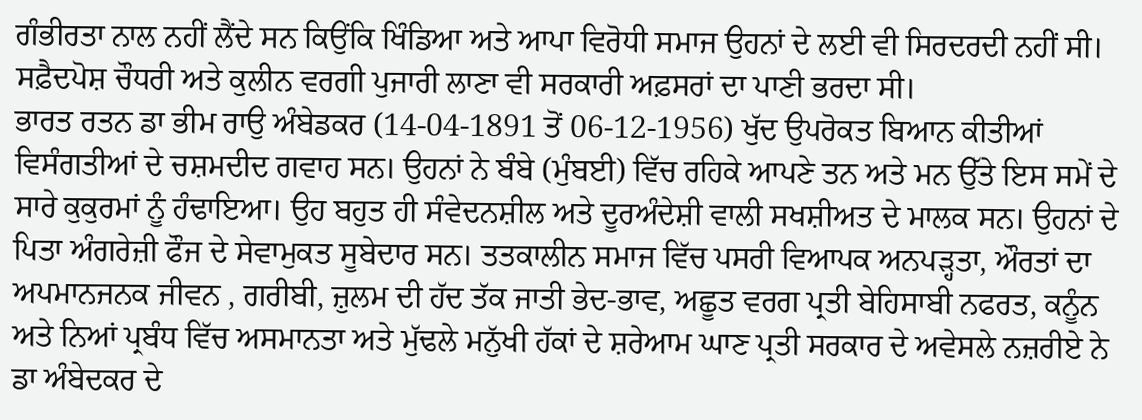ਗੰਭੀਰਤਾ ਨਾਲ ਨਹੀਂ ਲੈਂਦੇ ਸਨ ਕਿਉਂਕਿ ਖਿੰਡਿਆ ਅਤੇ ਆਪਾ ਵਿਰੋਧੀ ਸਮਾਜ ਉਹਨਾਂ ਦੇ ਲਈ ਵੀ ਸਿਰਦਰਦੀ ਨਹੀਂ ਸੀ। ਸਫ਼ੈਦਪੋਸ਼ ਚੌਧਰੀ ਅਤੇ ਕੁਲੀਨ ਵਰਗੀ ਪੁਜਾਰੀ ਲਾਣਾ ਵੀ ਸਰਕਾਰੀ ਅਫ਼ਸਰਾਂ ਦਾ ਪਾਣੀ ਭਰਦਾ ਸੀ।
ਭਾਰਤ ਰਤਨ ਡਾ ਭੀਮ ਰਾਉ ਅੰਬੇਡਕਰ (14-04-1891 ਤੋਂ 06-12-1956) ਖੁੱਦ ਉਪਰੋਕਤ ਬਿਆਨ ਕੀਤੀਆਂ ਵਿਸੰਗਤੀਆਂ ਦੇ ਚਸ਼ਮਦੀਦ ਗਵਾਹ ਸਨ। ਉਹਨਾਂ ਨੇ ਬੰਬੇ (ਮੁੰਬਈ) ਵਿੱਚ ਰਹਿਕੇ ਆਪਣੇ ਤਨ ਅਤੇ ਮਨ ਉੱਤੇ ਇਸ ਸਮੇਂ ਦੇ ਸਾਰੇ ਕੁਕੁਰਮਾਂ ਨੂੰ ਹੰਢਾਇਆ। ਉਹ ਬਹੁਤ ਹੀ ਸੰਵੇਦਨਸ਼ੀਲ ਅਤੇ ਦੂਰਅੰਦੇਸ਼ੀ ਵਾਲੀ ਸਖਸ਼ੀਅਤ ਦੇ ਮਾਲਕ ਸਨ। ਉਹਨਾਂ ਦੇ ਪਿਤਾ ਅੰਗਰੇਜ਼ੀ ਫੌਜ ਦੇ ਸੇਵਾਮੁਕਤ ਸੂਬੇਦਾਰ ਸਨ। ਤਤਕਾਲੀਨ ਸਮਾਜ ਵਿੱਚ ਪਸਰੀ ਵਿਆਪਕ ਅਨਪੜ੍ਹਤਾ, ਔਰਤਾਂ ਦਾ ਅਪਮਾਨਜਨਕ ਜੀਵਨ , ਗਰੀਬੀ, ਜ਼ੁਲਮ ਦੀ ਹੱਦ ਤੱਕ ਜਾਤੀ ਭੇਦ-ਭਾਵ, ਅਛੂਤ ਵਰਗ ਪ੍ਰਤੀ ਬੇਹਿਸਾਬੀ ਨਫਰਤ, ਕਨੂੰਨ ਅਤੇ ਨਿਆਂ ਪ੍ਰਬੰਧ ਵਿੱਚ ਅਸਮਾਨਤਾ ਅਤੇ ਮੁੱਢਲੇ ਮਨੁੱਖੀ ਹੱਕਾਂ ਦੇ ਸ਼ਰੇਆਮ ਘਾਣ ਪ੍ਰਤੀ ਸਰਕਾਰ ਦੇ ਅਵੇਸਲੇ ਨਜ਼ਰੀਏ ਨੇ ਡਾ ਅੰਬੇਦਕਰ ਦੇ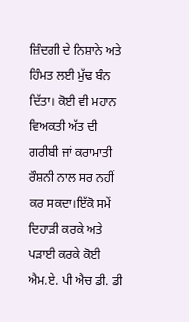ਜ਼ਿੰਦਗੀ ਦੇ ਨਿਸ਼ਾਨੇ ਅਤੇ ਹਿੰਮਤ ਲਈ ਮੁੱਢ ਬੰਨ ਦਿੱਤਾ। ਕੋਈ ਵੀ ਮਹਾਨ ਵਿਅਕਤੀ ਅੱਤ ਦੀ ਗਰੀਬੀ ਜਾਂ ਕਰਾਮਾਤੀ ਰੌਸ਼ਨੀ ਨਾਲ ਸਰ ਨਹੀਂ ਕਰ ਸਕਦਾ।ਇੱਕੋ ਸਮੇਂ ਦਿਹਾੜੀ ਕਰਕੇ ਅਤੇ ਪੜਾਈ ਕਰਕੇ ਕੋਈ ਐਮ.ਏ. ਪੀ ਐਚ ਡੀ. ਡੀ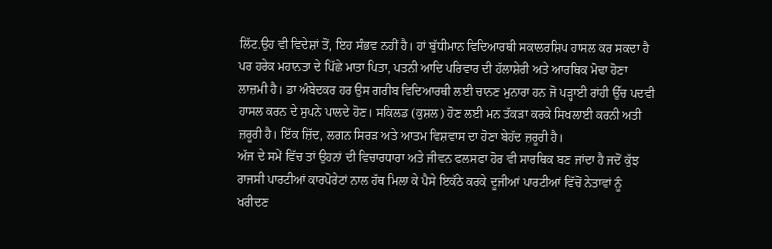ਲਿੱਟ.ਉਹ ਵੀ ਵਿਦੇਸ਼ਾਂ ਤੋਂ, ਇਹ ਸੰਭਵ ਨਹੀਂ ਹੈ। ਹਾਂ ਬੁੱਧੀਮਾਨ ਵਿਦਿਆਰਥੀ ਸਕਾਲਰਸ਼ਿਪ ਹਾਸਲ ਕਰ ਸਕਦਾ ਹੈ ਪਰ ਹਰੇਕ ਮਹਾਨਤਾ ਦੇ ਪਿੱਛੇ ਮਾਤਾ ਪਿਤਾ, ਪਤਨੀ ਆਦਿ ਪਰਿਵਾਰ ਦੀ ਹੱਲਾਸ਼ੇਰੀ ਅਤੇ ਆਰਥਿਕ ਮੋਢਾ ਹੋਣਾ ਲਾਜ਼ਮੀ ਹੈ। ਡਾ ਅੰਬੇਦਕਰ ਹਰ ਉਸ ਗਰੀਬ ਵਿਦਿਆਰਥੀ ਲਈ ਚਾਨਣ ਮੁਨਾਰਾ ਹਨ ਜੋ ਪੜ੍ਹਾਈ ਰਾਂਹੀ ਉੱਚ ਪਦਵੀ ਹਾਸਲ ਕਰਨ ਦੇ ਸੁਪਨੇ ਪਾਲਦੇ ਹੋਣ। ਸਕਿਲਡ (ਕੁਸ਼ਲ) ਹੋਣ ਲਈ ਮਨ ਤੱਕੜਾ ਕਰਕੇ ਸਿਖਲਾਈ ਕਰਨੀ ਅਤੀ ਜ਼ਰੂਰੀ ਹੈ। ਇੱਕ ਜ਼ਿੱਦ, ਲਗਨ ਸਿਰੜ ਅਤੇ ਆਤਮ ਵਿਸ਼ਵਾਸ ਦਾ ਹੋਣਾ ਬੇਹੱਦ ਜ਼ਰੂਰੀ ਹੈ।
ਅੱਜ ਦੇ ਸਮੇਂ ਵਿੱਚ ਤਾਂ ਉਹਨਾਂ ਦੀ ਵਿਚਾਰਧਾਰਾ ਅਤੇ ਜੀਵਨ ਫਲਸਫਾ ਹੋਰ ਵੀ ਸਾਰਥਿਕ ਬਣ ਜਾਂਦਾ ਹੈ ਜਦੋਂ ਕੁੱਝ ਰਾਜਸੀ ਪਾਰਟੀਆਂ ਕਾਰਪੋਰੇਟਾਂ ਨਾਲ ਹੱਥ ਮਿਲਾ ਕੇ ਪੈਸੇ ਇਕੱਠੇ ਕਰਕੇ ਦੂਜੀਆਂ ਪਾਰਟੀਆਂ ਵਿੱਚੋਂ ਨੇਤਾਵਾਂ ਨੂੰ ਖਰੀਦਣ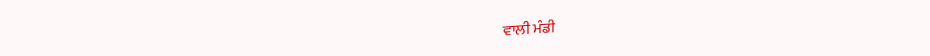ਵਾਲੀ ਮੰਡੀ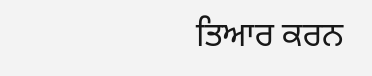ਤਿਆਰ ਕਰਨ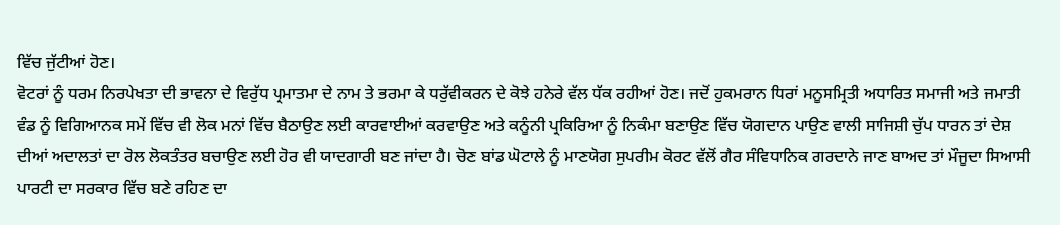ਵਿੱਚ ਜੁੱਟੀਆਂ ਹੋਣ।
ਵੋਟਰਾਂ ਨੂੰ ਧਰਮ ਨਿਰਪੇਖਤਾ ਦੀ ਭਾਵਨਾ ਦੇ ਵਿਰੁੱਧ ਪ੍ਰਮਾਤਮਾ ਦੇ ਨਾਮ ਤੇ ਭਰਮਾ ਕੇ ਧਰੁੱਵੀਕਰਨ ਦੇ ਕੋਝੇ ਹਨੇਰੇ ਵੱਲ ਧੱਕ ਰਹੀਆਂ ਹੋਣ। ਜਦੋਂ ਹੁਕਮਰਾਨ ਧਿਰਾਂ ਮਨੂਸਮ੍ਰਿਤੀ ਅਧਾਰਿਤ ਸਮਾਜੀ ਅਤੇ ਜਮਾਤੀ ਵੰਡ ਨੂੰ ਵਿਗਿਆਨਕ ਸਮੇਂ ਵਿੱਚ ਵੀ ਲੋਕ ਮਨਾਂ ਵਿੱਚ ਬੈਠਾਉਣ ਲਈ ਕਾਰਵਾਈਆਂ ਕਰਵਾਉਣ ਅਤੇ ਕਨੂੰਨੀ ਪ੍ਰਕਿਰਿਆ ਨੂੰ ਨਿਕੰਮਾ ਬਣਾਉਣ ਵਿੱਚ ਯੋਗਦਾਨ ਪਾਉਣ ਵਾਲੀ ਸਾਜਿਸ਼ੀ ਚੁੱਪ ਧਾਰਨ ਤਾਂ ਦੇਸ਼ ਦੀਆਂ ਅਦਾਲਤਾਂ ਦਾ ਰੋਲ ਲੋਕਤੰਤਰ ਬਚਾਉਣ ਲਈ ਹੋਰ ਵੀ ਯਾਦਗਾਰੀ ਬਣ ਜਾਂਦਾ ਹੈ। ਚੋਣ ਬਾਂਡ ਘੋਟਾਲੇ ਨੂੰ ਮਾਣਯੋਗ ਸੁਪਰੀਮ ਕੋਰਟ ਵੱਲੋਂ ਗੈਰ ਸੰਵਿਧਾਨਿਕ ਗਰਦਾਨੇ ਜਾਣ ਬਾਅਦ ਤਾਂ ਮੌਜੂਦਾ ਸਿਆਸੀ ਪਾਰਟੀ ਦਾ ਸਰਕਾਰ ਵਿੱਚ ਬਣੇ ਰਹਿਣ ਦਾ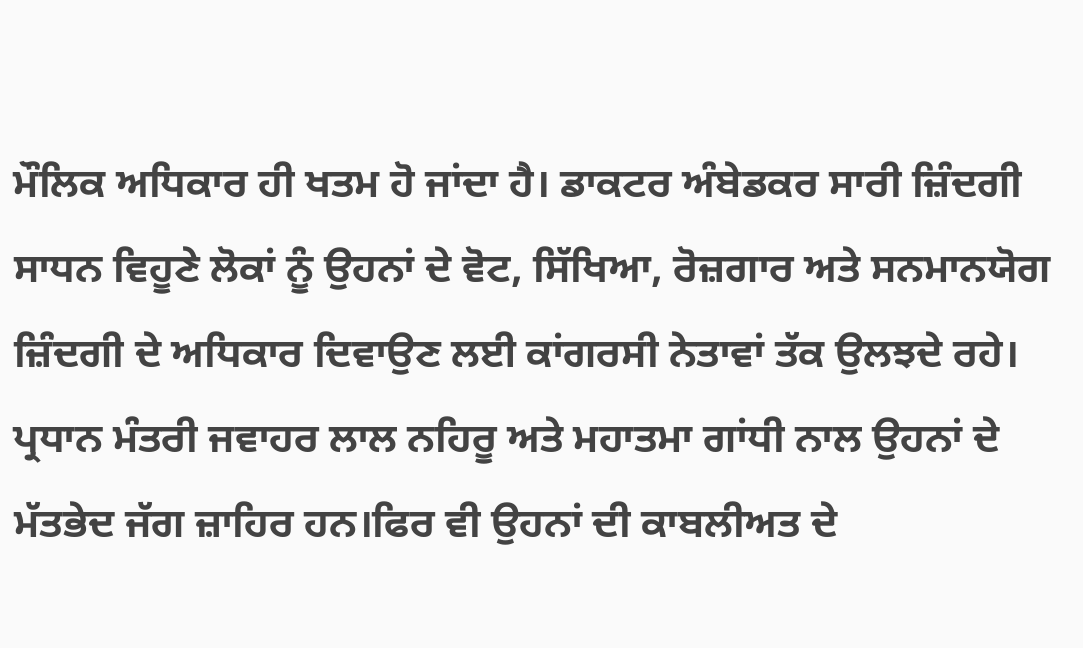ਮੌਲਿਕ ਅਧਿਕਾਰ ਹੀ ਖਤਮ ਹੋ ਜਾਂਦਾ ਹੈ। ਡਾਕਟਰ ਅੰਬੇਡਕਰ ਸਾਰੀ ਜ਼ਿੰਦਗੀ ਸਾਧਨ ਵਿਹੂਣੇ ਲੋਕਾਂ ਨੂੰ ਉਹਨਾਂ ਦੇ ਵੋਟ, ਸਿੱਖਿਆ, ਰੋਜ਼ਗਾਰ ਅਤੇ ਸਨਮਾਨਯੋਗ ਜ਼ਿੰਦਗੀ ਦੇ ਅਧਿਕਾਰ ਦਿਵਾਉਣ ਲਈ ਕਾਂਗਰਸੀ ਨੇਤਾਵਾਂ ਤੱਕ ਉਲਝਦੇ ਰਹੇ। ਪ੍ਰਧਾਨ ਮੰਤਰੀ ਜਵਾਹਰ ਲਾਲ ਨਹਿਰੂ ਅਤੇ ਮਹਾਤਮਾ ਗਾਂਧੀ ਨਾਲ ਉਹਨਾਂ ਦੇ ਮੱਤਭੇਦ ਜੱਗ ਜ਼ਾਹਿਰ ਹਨ।ਫਿਰ ਵੀ ਉਹਨਾਂ ਦੀ ਕਾਬਲੀਅਤ ਦੇ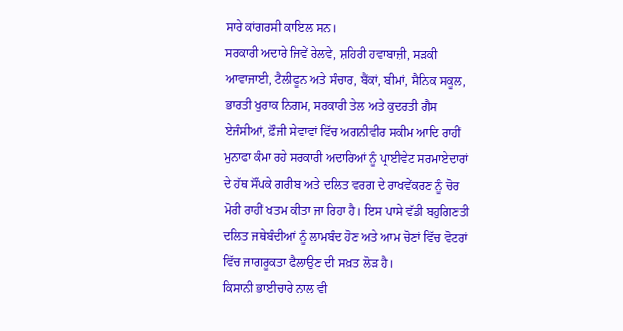ਸਾਰੇ ਕਾਂਗਰਸੀ ਕਾਇਲ ਸਨ।
ਸਰਕਾਰੀ ਅਦਾਰੇ ਜਿਵੇਂ ਰੇਲਵੇ, ਸ਼ਹਿਰੀ ਹਵਾਬਾਜ਼ੀ, ਸੜਕੀ ਆਵਾਜਾਈ, ਟੈਲੀਫੂਨ ਅਤੇ ਸੰਚਾਰ, ਬੈਂਕਾਂ, ਬੀਮਾਂ, ਸੈਨਿਕ ਸਕੂਲ, ਭਾਰਤੀ ਖੁਰਾਕ ਨਿਗਮ, ਸਰਕਾਰੀ ਤੇਲ ਅਤੇ ਕੁਦਰਤੀ ਗੈਸ ਏਜੰਸੀਆਂ, ਫ਼ੌਜੀ ਸੇਵਾਵਾਂ ਵਿੱਚ ਅਗਨੀਵੀਰ ਸਕੀਮ ਆਦਿ ਰਾਹੀਂ ਮੁਨਾਫਾ ਕੰਮਾ ਰਹੇ ਸਰਕਾਰੀ ਅਦਾਰਿਆਂ ਨੂੰ ਪ੍ਰਾਈਵੇਟ ਸਰਮਾਏਦਾਰਾਂ ਦੇ ਹੱਥ ਸੌਂਪਕੇ ਗਰੀਬ ਅਤੇ ਦਲਿਤ ਵਰਗ ਦੇ ਰਾਖਵੇਂਕਰਣ ਨੂੰ ਚੋਰ ਮੋਰੀ ਰਾਹੀਂ ਖਤਮ ਕੀਤਾ ਜਾ ਰਿਹਾ ਹੈ। ਇਸ ਪਾਸੇ ਵੱਡੀ ਬਹੁਗਿਣਤੀ ਦਲਿਤ ਜਥੇਬੰਦੀਆਂ ਨੂੰ ਲਾਮਬੰਦ ਹੋਣ ਅਤੇ ਆਮ ਚੋਣਾਂ ਵਿੱਚ ਵੋਟਰਾਂ ਵਿੱਚ ਜਾਗਰੂਕਤਾ ਫੈਲਾਉਣ ਦੀ ਸਖ਼ਤ ਲੋੜ ਹੈ।
ਕਿਸਾਨੀ ਭਾਈਚਾਰੇ ਨਾਲ ਵੀ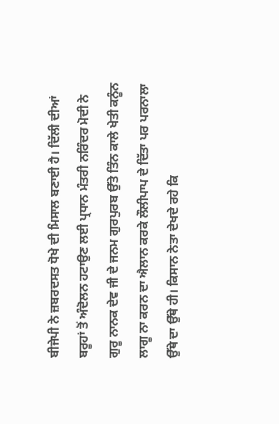ਬੀਜੇਪੀ ਨੇ ਜ਼ਬਰਦਸਤ ਧੋਖੇ ਦੀ ਮਿਸਾਲ ਬਣਾਈ ਹੈ। ਦਿੱਲੀ ਦੀਆਂ ਬਰੂਹਾਂ ਤੋਂ ਅੰਦੋਲਨ ਹਟਾਉਣ ਲਈ ਪ੍ਰਧਾਨ ਮੰਤਰੀ ਨਰਿੰਦਰ ਮੋਦੀ ਨੇ ਗੁਰੂ ਨਾਨਕ ਦੇਵ ਜੀ ਦੇ ਜਨਮ ਗੁਰਪੁਰਬ ਉੱਤੇ ਤਿੰਨ ਕਾਲੇ ਖੇਤੀ ਕਨੂੰਨ ਲਾਗੂ ਨਾ ਕਰਨ ਦਾ ਐਲਾਨ ਕਰਕੇ ਲੌਲੀਪਾਪ ਦੇ ਦਿੱਤਾ ਪਰ ਪਰਨਾਲਾ ਉੱਥੇ ਦਾ ਉੱਥੇ ਹੀ। ਕਿਸਾਨ ਨੇਤਾ ਦੇਖਦੇ ਰਹੇ ਕਿ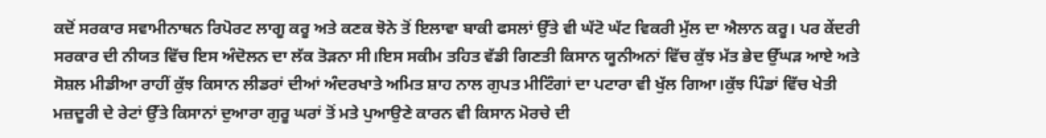ਕਦੋਂ ਸਰਕਾਰ ਸਵਾਮੀਨਾਥਨ ਰਿਪੋਰਟ ਲਾਗੂ ਕਰੂ ਅਤੇ ਕਣਕ ਝੋਨੇ ਤੋਂ ਇਲਾਵਾ ਬਾਕੀ ਫਸਲਾਂ ਉੱਤੇ ਵੀ ਘੱਟੋ ਘੱਟ ਵਿਕਰੀ ਮੁੱਲ ਦਾ ਐਲਾਨ ਕਰੂ। ਪਰ ਕੇਂਦਰੀ ਸਰਕਾਰ ਦੀ ਨੀਯਤ ਵਿੱਚ ਇਸ ਅੰਦੋਲਨ ਦਾ ਲੱਕ ਤੋੜਨਾ ਸੀ।ਇਸ ਸਕੀਮ ਤਹਿਤ ਵੱਡੀ ਗਿਣਤੀ ਕਿਸਾਨ ਯੂਨੀਅਨਾਂ ਵਿੱਚ ਕੁੱਝ ਮੱਤ ਭੇਦ ਉੱਘੜ ਆਏ ਅਤੇ ਸੋਸ਼ਲ ਮੀਡੀਆ ਰਾਹੀਂ ਕੁੱਝ ਕਿਸਾਨ ਲੀਡਰਾਂ ਦੀਆਂ ਅੰਦਰਖਾਤੇ ਅਮਿਤ ਸ਼ਾਹ ਨਾਲ ਗੁਪਤ ਮੀਟਿੰਗਾਂ ਦਾ ਪਟਾਰਾ ਵੀ ਖੁੱਲ ਗਿਆ।ਕੁੱਝ ਪਿੰਡਾਂ ਵਿੱਚ ਖੇਤੀ ਮਜ਼ਦੂਰੀ ਦੇ ਰੇਟਾਂ ਉੱਤੇ ਕਿਸਾਨਾਂ ਦੁਆਰਾ ਗੁਰੂ ਘਰਾਂ ਤੋਂ ਮਤੇ ਪੁਆਉਣੇ ਕਾਰਨ ਵੀ ਕਿਸਾਨ ਮੋਰਚੇ ਦੀ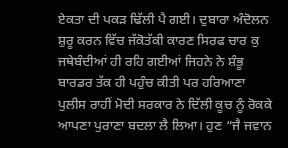ਏਕਤਾ ਦੀ ਪਕੜ ਢਿੱਲੀ ਪੈ ਗਈ। ਦੁਬਾਰਾ ਅੰਦੋਲਨ ਸ਼ੁਰੂ ਕਰਨ ਵਿੱਚ ਜੱਕੋਤੱਕੀ ਕਾਰਣ ਸਿਰਫ ਚਾਰ ਕੁ ਜਥੇਬੰਦੀਆਂ ਹੀ ਰਹਿ ਗਈਆਂ ਜਿਹਨੇ ਨੇ ਸ਼ੰਭੂ ਬਾਰਡਰ ਤੱਕ ਹੀ ਪਹੁੰਚ ਕੀਤੀ ਪਰ ਹਰਿਆਣਾ ਪੁਲੀਸ ਰਾਹੀਂ ਮੋਦੀ ਸਰਕਾਰ ਨੇ ਦਿੱਲੀ ਕੂਚ ਨੂੰ ਰੋਕਕੇ ਆਪਣਾ ਪੁਰਾਣਾ ਬਦਲਾ ਲੈ ਲਿਆ। ਹੁਣ “ਜੈ ਜਵਾਨ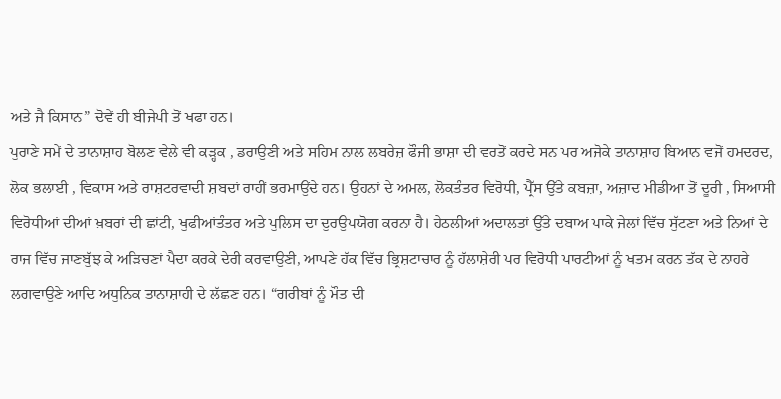ਅਤੇ ਜੈ ਕਿਸਾਨ” ਦੋਵੇਂ ਹੀ ਬੀਜੇਪੀ ਤੋਂ ਖਫਾ ਹਨ।
ਪੁਰਾਣੇ ਸਮੇਂ ਦੇ ਤਾਨਾਸ਼ਾਹ ਬੋਲਣ ਵੇਲੇ ਵੀ ਕੜ੍ਹਕ , ਡਰਾਉਣੀ ਅਤੇ ਸਹਿਮ ਨਾਲ ਲਬਰੇਜ਼ ਫੌਜੀ ਭਾਸ਼ਾ ਦੀ ਵਰਤੋਂ ਕਰਦੇ ਸਨ ਪਰ ਅਜੋਕੇ ਤਾਨਾਸ਼ਾਹ ਬਿਆਨ ਵਜੋਂ ਹਮਦਰਦ, ਲੋਕ ਭਲਾਈ , ਵਿਕਾਸ ਅਤੇ ਰਾਸ਼ਟਰਵਾਦੀ ਸ਼ਬਦਾਂ ਰਾਹੀਂ ਭਰਮਾਉਂਦੇ ਹਨ। ਉਹਨਾਂ ਦੇ ਅਮਲ, ਲੋਕਤੰਤਰ ਵਿਰੋਧੀ, ਪ੍ਰੈੱਸ ਉੱਤੇ ਕਬਜ਼ਾ, ਅਜ਼ਾਦ ਮੀਡੀਆ ਤੋਂ ਦੂਰੀ , ਸਿਆਸੀ ਵਿਰੋਧੀਆਂ ਦੀਆਂ ਖ਼ਬਰਾਂ ਦੀ ਛਾਂਟੀ, ਖੁਫੀਆਂਤੰਤਰ ਅਤੇ ਪੁਲਿਸ ਦਾ ਦੁਰਉਪਯੋਗ ਕਰਨਾ ਹੈ। ਹੇਠਲੀਆਂ ਅਦਾਲਤਾਂ ਉੱਤੇ ਦਬਾਅ ਪਾਕੇ ਜੇਲਾਂ ਵਿੱਚ ਸੁੱਟਣਾ ਅਤੇ ਨਿਆਂ ਦੇ ਰਾਜ ਵਿੱਚ ਜਾਣਬੁੱਝ ਕੇ ਅੜਿਚਣਾਂ ਪੈਦਾ ਕਰਕੇ ਦੇਰੀ ਕਰਵਾਉਣੀ, ਆਪਣੇ ਹੱਕ ਵਿੱਚ ਭ੍ਰਿਸ਼ਟਾਚਾਰ ਨੂੰ ਹੱਲਾਸ਼ੇਰੀ ਪਰ ਵਿਰੋਧੀ ਪਾਰਟੀਆਂ ਨੂੰ ਖਤਮ ਕਰਨ ਤੱਕ ਦੇ ਨਾਹਰੇ ਲਗਵਾਉਣੇ ਆਦਿ ਅਧੁਨਿਕ ਤਾਨਾਸ਼ਾਹੀ ਦੇ ਲੱਛਣ ਹਨ। “ਗਰੀਬਾਂ ਨੂੰ ਮੌਤ ਦੀ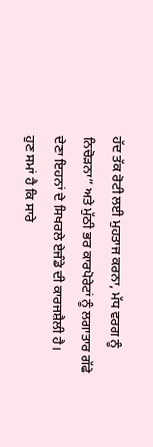ਹੱਦ ਤੱਕ ਰੋਟੀ ਲਈ ਮੁਹਤਾਜ ਕਰਨਾ, ਮੱਧ ਵਰਗ ਨੂੰ ਨਿਚੋੜਨਾ” ਅਤੇ ਮੁੱਠੀ ਭਰ ਕਾਰਪੋਰੇਟਾਂ ਨੂੰ ਲਗਾਤਾਰ ਗੱਫੇ ਦੇਣਾ ਇਹਨਾਂ ਦੇ ਸਿਖਰਲੇ ਏਜੰਡੇ ਦੀ ਕਾਰਜਸ਼ੈਲੀ ਹੈ।
ਹੁਣ ਸਮਾਂ ਹੈ ਕਿ ਸਾਰੇ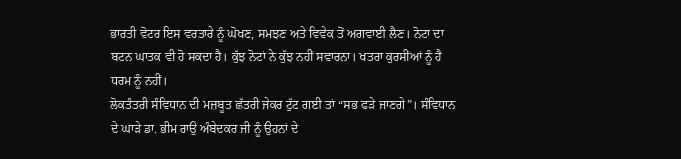ਭਾਰਤੀ ਵੋਟਰ ਇਸ ਵਰਤਾਰੇ ਨੂੰ ਘੋਖਣ, ਸਮਝਣ ਅਤੇ ਵਿਵੇਕ ਤੋਂ ਅਗਵਾਈ ਲੈਣ। ਨੋਟਾ ਦਾ ਬਟਨ ਘਾਤਕ ਵੀ ਹੋ ਸਕਦਾ ਹੈ। ਕੁੱਝ ਨੋਟਾਂ ਨੇ ਕੁੱਝ ਨਹੀਂ ਸਵਾਰਨਾ। ਖਤਰਾ ਕੁਰਸੀਂਆਂ ਨੂੰ ਹੈ ਧਰਮ ਨੂੰ ਨਹੀਂ।
ਲੋਕਤੰਤਰੀ ਸੰਵਿਧਾਨ ਦੀ ਮਜ਼ਬੂਤ ਛੱਤਰੀ ਜੇਕਰ ਟੁੱਟ ਗਈ ਤਾਂ “ਸਭ ਫੜੇ ਜਾਣਗੇ”। ਸੰਵਿਧਾਨ ਦੇ ਘਾੜੇ ਡਾ. ਭੀਮ ਰਾਉ ਅੰਬੇਦਕਰ ਜੀ ਨੂੰ ਉਹਨਾਂ ਦੇ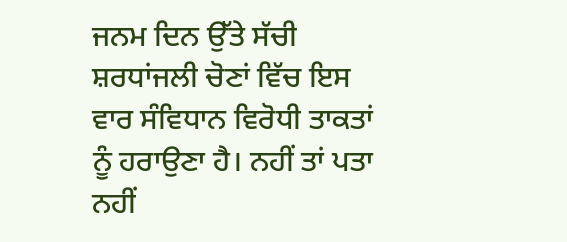ਜਨਮ ਦਿਨ ਉੱਤੇ ਸੱਚੀ ਸ਼ਰਧਾਂਜਲੀ ਚੋਣਾਂ ਵਿੱਚ ਇਸ ਵਾਰ ਸੰਵਿਧਾਨ ਵਿਰੋਧੀ ਤਾਕਤਾਂ ਨੂੰ ਹਰਾਉਣਾ ਹੈ। ਨਹੀਂ ਤਾਂ ਪਤਾ ਨਹੀਂ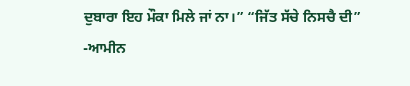ਦੁਬਾਰਾ ਇਹ ਮੌਕਾ ਮਿਲੇ ਜਾਂ ਨਾ।” “ਜਿੱਤ ਸੱਚੇ ਨਿਸਚੈ ਦੀ” -ਆਮੀਨ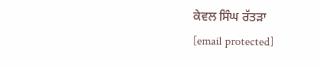ਕੇਵਲ ਸਿੰਘ ਰੱਤੜਾ
[email protected]